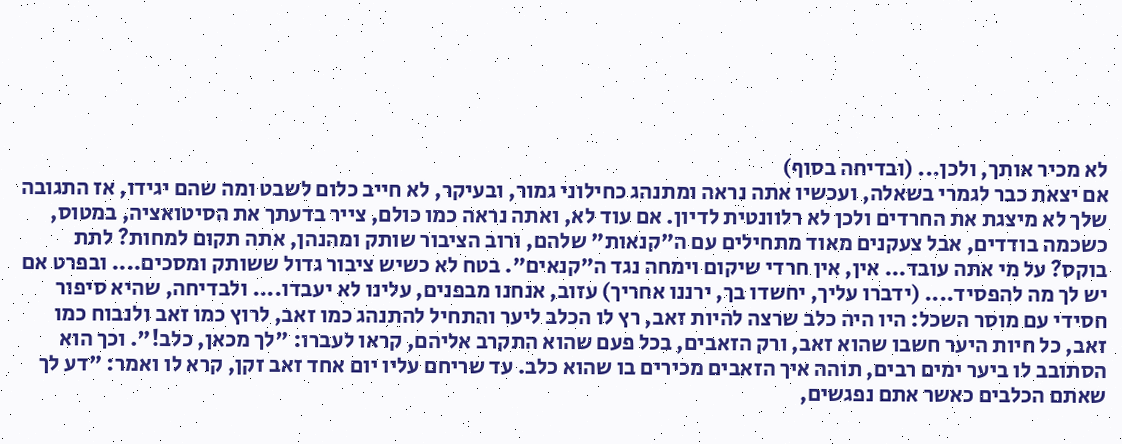לא מכיר אותך, ולכן... (ובדיחה בסוף)
אם יצאת כבר לגמרי בשאלה, ועכשיו אתה נראה ומתנהג כחילוני גמור, ובעיקר, לא חייב כלום לשבט ומה שהם יגידו, אז התגובה שלך לא מיצגת את החרדים ולכן לא רלוונטית לדיון. אם עוד לא, ואתה נראה כמו כולם, צייר בדעתך את הסיטואציה, במטוס, כשכמה בודדים, אבל צעקנים מאוד מתחילים עם ה"קנאות" שלהם, ורוב הציבור שותק ומהנהן, אתה תקום למחות? לתת בוקס? על מי אתה עובד... אין, אין חרדי שיקום וימחה נגד ה"קנאים". בטח לא כשיש ציבור גדול ששותק ומסכים.... ובפרט אם יש לך מה להפסיד.... (ידברו עליך, יחשדו בך, ירננו אחריך) עזוב, אנחנו מבפנים, עלינו לא יעבדו.... ולבדיחה, שהיא סיפור חסידי עם מוסר השכל: היו היה כלב שרצה להיות זאב, רץ לו הכלב ליער והתחיל להתנהג כמו זאב, לרוץ כמו זאב ולנבוח כמו זאב, כל חיות היער חשבו שהוא זאב, ורק הזאבים, בכל פעם שהוא התקרב אליהם, קראו לעברו: "לך מכאן, כלב!". וכך הוא הסתובב לו ביער ימים רבים, תוהה איך הזאבים מכירים בו שהוא כלב. עד שריחם עליו יום אחד זאב זקן, קרא לו ואמר: "דע לך שאתם הכלבים כאשר אתם נפגשים,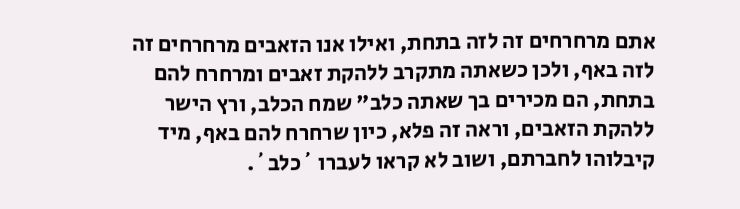אתם מרחרחים זה לזה בתחת, ואילו אנו הזאבים מרחרחים זה לזה באף, ולכן כשאתה מתקרב ללהקת זאבים ומרחרח להם בתחת, הם מכירים בך שאתה כלב" שמח הכלב, ורץ הישר ללהקת הזאבים, וראה זה פלא, כיון שרחרח להם באף, מיד קיבלוהו לחברתם, ושוב לא קראו לעברו ´כלב´.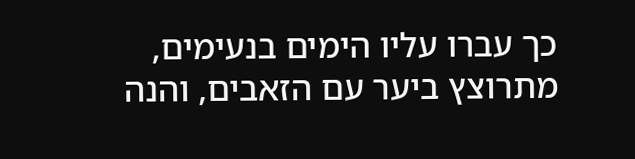כך עברו עליו הימים בנעימים, מתרוצץ ביער עם הזאבים, והנה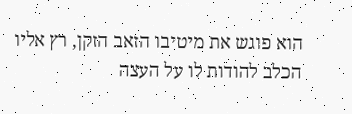הוא פוגש את מיטיבו הזאב הזקן, רץ אליו הכלב להודות לו על העצה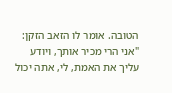הטובה. אומר לו הזאב הזקן: "אני הרי מכיר אותך, ויודע עליך את האמת, לי, אתה יכול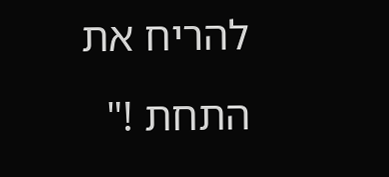להריח את התחת !"